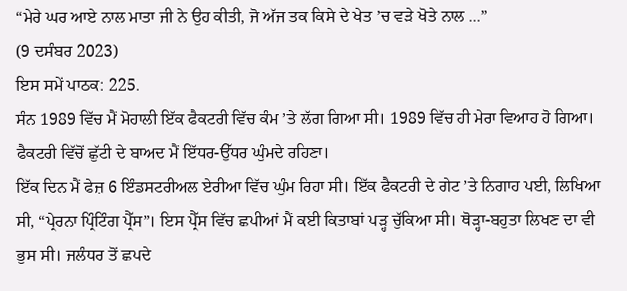“ਮੇਰੇ ਘਰ ਆਏ ਨਾਲ ਮਾਤਾ ਜੀ ਨੇ ਉਹ ਕੀਤੀ, ਜੋ ਅੱਜ ਤਕ ਕਿਸੇ ਦੇ ਖੇਤ ’ਚ ਵੜੇ ਖੋਤੇ ਨਾਲ ...”
(9 ਦਸੰਬਰ 2023)
ਇਸ ਸਮੇਂ ਪਾਠਕ: 225.
ਸੰਨ 1989 ਵਿੱਚ ਮੈਂ ਮੋਹਾਲੀ ਇੱਕ ਫੈਕਟਰੀ ਵਿੱਚ ਕੰਮ ’ਤੇ ਲੱਗ ਗਿਆ ਸੀ। 1989 ਵਿੱਚ ਹੀ ਮੇਰਾ ਵਿਆਹ ਹੋ ਗਿਆ। ਫੈਕਟਰੀ ਵਿੱਚੋਂ ਛੁੱਟੀ ਦੇ ਬਾਅਦ ਮੈਂ ਇੱਧਰ-ਉੱਧਰ ਘੁੰਮਦੇ ਰਹਿਣਾ।
ਇੱਕ ਦਿਨ ਮੈਂ ਫੇਜ਼ 6 ਇੰਡਸਟਰੀਅਲ ਏਰੀਆ ਵਿੱਚ ਘੁੰਮ ਰਿਹਾ ਸੀ। ਇੱਕ ਫੈਕਟਰੀ ਦੇ ਗੇਟ ’ਤੇ ਨਿਗਾਹ ਪਈ, ਲਿਖਿਆ ਸੀ, “ਪ੍ਰੇਰਨਾ ਪ੍ਰਿੰਟਿੰਗ ਪ੍ਰੈੱਸ”। ਇਸ ਪ੍ਰੈੱਸ ਵਿੱਚ ਛਪੀਆਂ ਮੈਂ ਕਈ ਕਿਤਾਬਾਂ ਪੜ੍ਹ ਚੁੱਕਿਆ ਸੀ। ਥੋੜ੍ਹਾ-ਬਹੁਤਾ ਲਿਖਣ ਦਾ ਵੀ ਭੁਸ ਸੀ। ਜਲੰਧਰ ਤੋਂ ਛਪਦੇ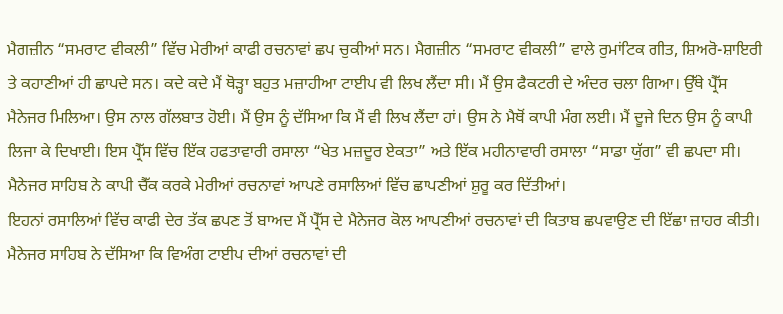ਮੈਗਜ਼ੀਨ “ਸਮਰਾਟ ਵੀਕਲੀ” ਵਿੱਚ ਮੇਰੀਆਂ ਕਾਫੀ ਰਚਨਾਵਾਂ ਛਪ ਚੁਕੀਆਂ ਸਨ। ਮੈਗਜ਼ੀਨ “ਸਮਰਾਟ ਵੀਕਲੀ” ਵਾਲੇ ਰੁਮਾਂਟਿਕ ਗੀਤ, ਸ਼ਿਅਰੋ-ਸ਼ਾਇਰੀ ਤੇ ਕਹਾਣੀਆਂ ਹੀ ਛਾਪਦੇ ਸਨ। ਕਦੇ ਕਦੇ ਮੈਂ ਥੋੜ੍ਹਾ ਬਹੁਤ ਮਜ਼ਾਹੀਆ ਟਾਈਪ ਵੀ ਲਿਖ ਲੈਂਦਾ ਸੀ। ਮੈਂ ਉਸ ਫੈਕਟਰੀ ਦੇ ਅੰਦਰ ਚਲਾ ਗਿਆ। ਉੱਥੇ ਪ੍ਰੈੱਸ ਮੈਨੇਜਰ ਮਿਲਿਆ। ਉਸ ਨਾਲ ਗੱਲਬਾਤ ਹੋਈ। ਮੈਂ ਉਸ ਨੂੰ ਦੱਸਿਆ ਕਿ ਮੈਂ ਵੀ ਲਿਖ ਲੈਂਦਾ ਹਾਂ। ਉਸ ਨੇ ਮੈਥੋਂ ਕਾਪੀ ਮੰਗ ਲਈ। ਮੈਂ ਦੂਜੇ ਦਿਨ ਉਸ ਨੂੰ ਕਾਪੀ ਲਿਜਾ ਕੇ ਦਿਖਾਈ। ਇਸ ਪ੍ਰੈੱਸ ਵਿੱਚ ਇੱਕ ਹਫਤਾਵਾਰੀ ਰਸਾਲਾ “ਖੇਤ ਮਜ਼ਦੂਰ ਏਕਤਾ” ਅਤੇ ਇੱਕ ਮਹੀਨਾਵਾਰੀ ਰਸਾਲਾ “ਸਾਡਾ ਯੁੱਗ” ਵੀ ਛਪਦਾ ਸੀ। ਮੈਨੇਜਰ ਸਾਹਿਬ ਨੇ ਕਾਪੀ ਚੈੱਕ ਕਰਕੇ ਮੇਰੀਆਂ ਰਚਨਾਵਾਂ ਆਪਣੇ ਰਸਾਲਿਆਂ ਵਿੱਚ ਛਾਪਣੀਆਂ ਸ਼ੁਰੂ ਕਰ ਦਿੱਤੀਆਂ।
ਇਹਨਾਂ ਰਸਾਲਿਆਂ ਵਿੱਚ ਕਾਫੀ ਦੇਰ ਤੱਕ ਛਪਣ ਤੋਂ ਬਾਅਦ ਮੈਂ ਪ੍ਰੈੱਸ ਦੇ ਮੈਨੇਜਰ ਕੋਲ ਆਪਣੀਆਂ ਰਚਨਾਵਾਂ ਦੀ ਕਿਤਾਬ ਛਪਵਾਉਣ ਦੀ ਇੱਛਾ ਜ਼ਾਹਰ ਕੀਤੀ। ਮੈਨੇਜਰ ਸਾਹਿਬ ਨੇ ਦੱਸਿਆ ਕਿ ਵਿਅੰਗ ਟਾਈਪ ਦੀਆਂ ਰਚਨਾਵਾਂ ਦੀ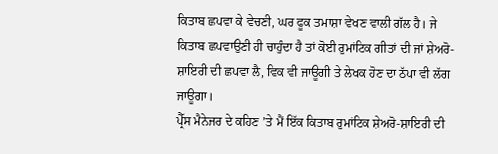ਕਿਤਾਬ ਛਪਵਾ ਕੇ ਵੇਚਣੀ, ਘਰ ਫੂਕ ਤਮਾਸ਼ਾ ਵੇਖਣ ਵਾਲੀ ਗੱਲ ਹੈ। ਜੇ ਕਿਤਾਬ ਛਪਵਾਉਣੀ ਹੀ ਚਾਹੁੰਦਾ ਹੈ ਤਾਂ ਕੋਈ ਰੁਮਾਂਟਿਕ ਗੀਤਾਂ ਦੀ ਜਾਂ ਸ਼ੇਅਰੋ-ਸ਼ਾਇਰੀ ਦੀ ਛਪਵਾ ਲੈ, ਵਿਕ ਵੀ ਜਾਊਗੀ ਤੇ ਲੇਖਕ ਹੋਣ ਦਾ ਠੱਪਾ ਵੀ ਲੱਗ ਜਾਊਗਾ।
ਪ੍ਰੈੱਸ ਮੈਨੇਜਰ ਦੇ ਕਹਿਣ ’ਤੇ ਮੈਂ ਇੱਕ ਕਿਤਾਬ ਰੁਮਾਂਟਿਕ ਸ਼ੇਅਰੋ-ਸ਼ਾਇਰੀ ਦੀ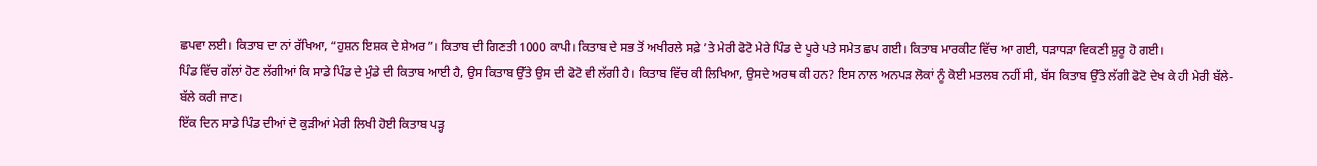ਛਪਵਾ ਲਈ। ਕਿਤਾਬ ਦਾ ਨਾਂ ਰੱਖਿਆ, “ਹੁਸ਼ਨ ਇਸ਼ਕ ਦੇ ਸ਼ੇਅਰ”। ਕਿਤਾਬ ਦੀ ਗਿਣਤੀ 1000 ਕਾਪੀ। ਕਿਤਾਬ ਦੇ ਸਭ ਤੋਂ ਅਖੀਰਲੇ ਸਫ਼ੇ ’ਤੇ ਮੇਰੀ ਫੋਟੋ ਮੇਰੇ ਪਿੰਡ ਦੇ ਪੂਰੇ ਪਤੇ ਸਮੇਤ ਛਪ ਗਈ। ਕਿਤਾਬ ਮਾਰਕੀਟ ਵਿੱਚ ਆ ਗਈ, ਧੜਾਧੜਾ ਵਿਕਣੀ ਸ਼ੁਰੂ ਹੋ ਗਈ।
ਪਿੰਡ ਵਿੱਚ ਗੱਲਾਂ ਹੋਣ ਲੱਗੀਆਂ ਕਿ ਸਾਡੇ ਪਿੰਡ ਦੇ ਮੁੰਡੇ ਦੀ ਕਿਤਾਬ ਆਈ ਹੈ, ਉਸ ਕਿਤਾਬ ਉੱਤੇ ਉਸ ਦੀ ਫੋਟੋ ਵੀ ਲੱਗੀ ਹੈ। ਕਿਤਾਬ ਵਿੱਚ ਕੀ ਲਿਖਿਆ, ਉਸਦੇ ਅਰਥ ਕੀ ਹਨ? ਇਸ ਨਾਲ ਅਨਪੜ ਲੋਕਾਂ ਨੂੰ ਕੋਈ ਮਤਲਬ ਨਹੀਂ ਸੀ, ਬੱਸ ਕਿਤਾਬ ਉੱਤੇ ਲੱਗੀ ਫੋਟੋ ਦੇਖ ਕੇ ਹੀ ਮੇਰੀ ਬੱਲੇ-ਬੱਲੇ ਕਰੀ ਜਾਣ।
ਇੱਕ ਦਿਨ ਸਾਡੇ ਪਿੰਡ ਦੀਆਂ ਦੋ ਕੁੜੀਆਂ ਮੇਰੀ ਲਿਖੀ ਹੋਈ ਕਿਤਾਬ ਪੜ੍ਹ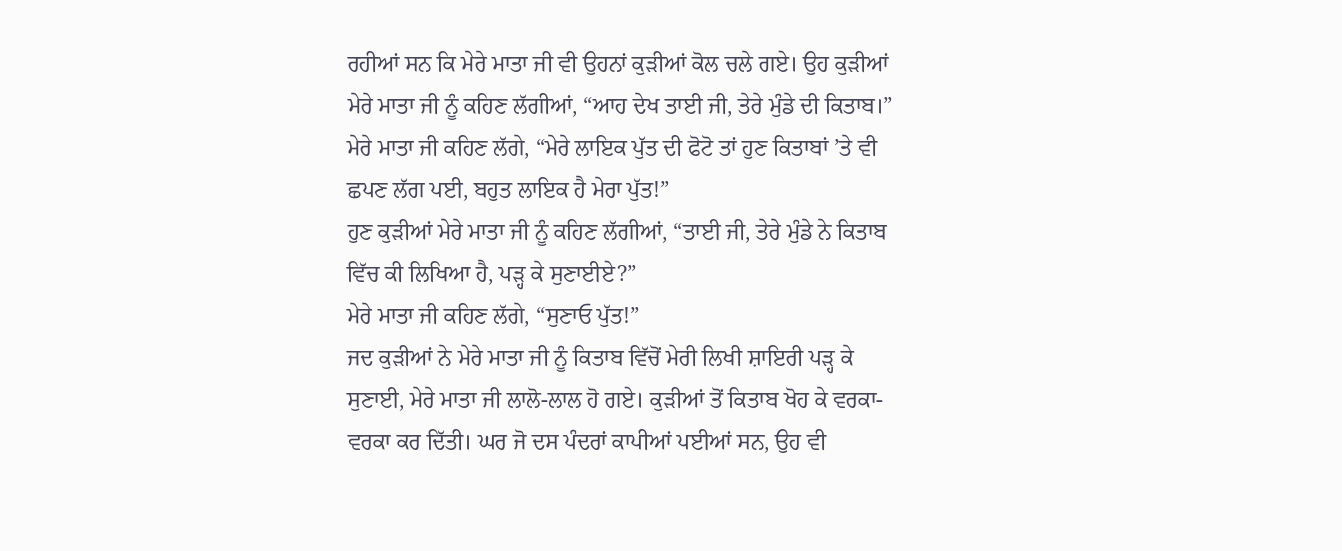ਰਹੀਆਂ ਸਨ ਕਿ ਮੇਰੇ ਮਾਤਾ ਜੀ ਵੀ ਉਹਨਾਂ ਕੁੜੀਆਂ ਕੋਲ ਚਲੇ ਗਏ। ਉਹ ਕੁੜੀਆਂ ਮੇਰੇ ਮਾਤਾ ਜੀ ਨੂੰ ਕਹਿਣ ਲੱਗੀਆਂ, “ਆਹ ਦੇਖ ਤਾਈ ਜੀ, ਤੇਰੇ ਮੁੰਡੇ ਦੀ ਕਿਤਾਬ।” ਮੇਰੇ ਮਾਤਾ ਜੀ ਕਹਿਣ ਲੱਗੇ, “ਮੇਰੇ ਲਾਇਕ ਪੁੱਤ ਦੀ ਫੋਟੋ ਤਾਂ ਹੁਣ ਕਿਤਾਬਾਂ ’ਤੇ ਵੀ ਛਪਣ ਲੱਗ ਪਈ, ਬਹੁਤ ਲਾਇਕ ਹੈ ਮੇਰਾ ਪੁੱਤ!”
ਹੁਣ ਕੁੜੀਆਂ ਮੇਰੇ ਮਾਤਾ ਜੀ ਨੂੰ ਕਹਿਣ ਲੱਗੀਆਂ, “ਤਾਈ ਜੀ, ਤੇਰੇ ਮੁੰਡੇ ਨੇ ਕਿਤਾਬ ਵਿੱਚ ਕੀ ਲਿਖਿਆ ਹੈ, ਪੜ੍ਹ ਕੇ ਸੁਣਾਈਏ?”
ਮੇਰੇ ਮਾਤਾ ਜੀ ਕਹਿਣ ਲੱਗੇ, “ਸੁਣਾਓ ਪੁੱਤ!”
ਜਦ ਕੁੜੀਆਂ ਨੇ ਮੇਰੇ ਮਾਤਾ ਜੀ ਨੂੰ ਕਿਤਾਬ ਵਿੱਚੋਂ ਮੇਰੀ ਲਿਖੀ ਸ਼ਾਇਰੀ ਪੜ੍ਹ ਕੇ ਸੁਣਾਈ, ਮੇਰੇ ਮਾਤਾ ਜੀ ਲਾਲੋ-ਲਾਲ ਹੋ ਗਏ। ਕੁੜੀਆਂ ਤੋਂ ਕਿਤਾਬ ਖੋਹ ਕੇ ਵਰਕਾ-ਵਰਕਾ ਕਰ ਦਿੱਤੀ। ਘਰ ਜੋ ਦਸ ਪੰਦਰਾਂ ਕਾਪੀਆਂ ਪਈਆਂ ਸਨ, ਉਹ ਵੀ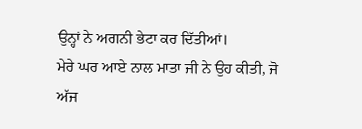ਉਨ੍ਹਾਂ ਨੇ ਅਗਨੀ ਭੇਟਾ ਕਰ ਦਿੱਤੀਆਂ।
ਮੇਰੇ ਘਰ ਆਏ ਨਾਲ ਮਾਤਾ ਜੀ ਨੇ ਉਹ ਕੀਤੀ, ਜੋ ਅੱਜ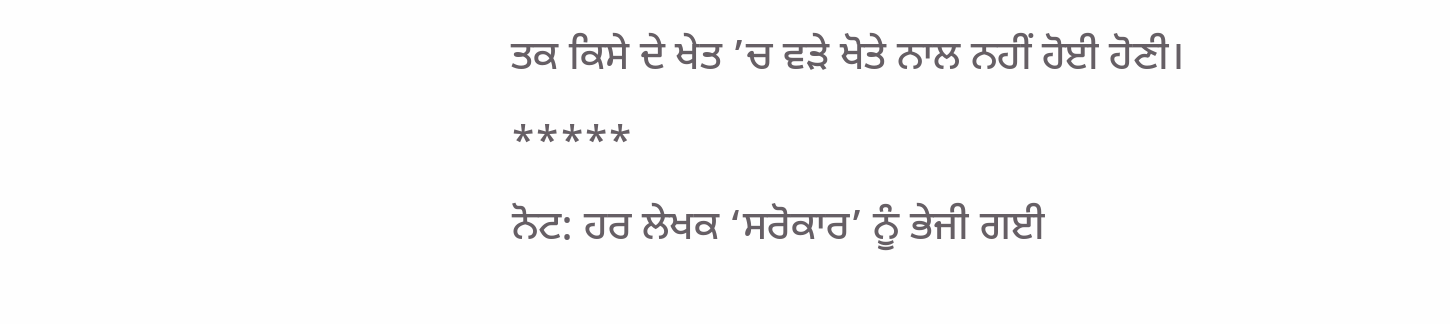ਤਕ ਕਿਸੇ ਦੇ ਖੇਤ ’ਚ ਵੜੇ ਖੋਤੇ ਨਾਲ ਨਹੀਂ ਹੋਈ ਹੋਣੀ।
*****
ਨੋਟ: ਹਰ ਲੇਖਕ ‘ਸਰੋਕਾਰ’ ਨੂੰ ਭੇਜੀ ਗਈ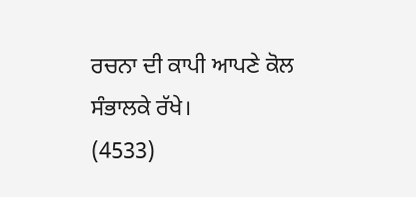ਰਚਨਾ ਦੀ ਕਾਪੀ ਆਪਣੇ ਕੋਲ ਸੰਭਾਲਕੇ ਰੱਖੇ।
(4533)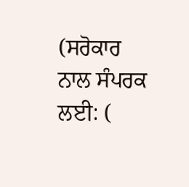(ਸਰੋਕਾਰ ਨਾਲ ਸੰਪਰਕ ਲਈ: (